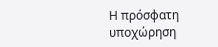Η πρόσφατη υποχώρηση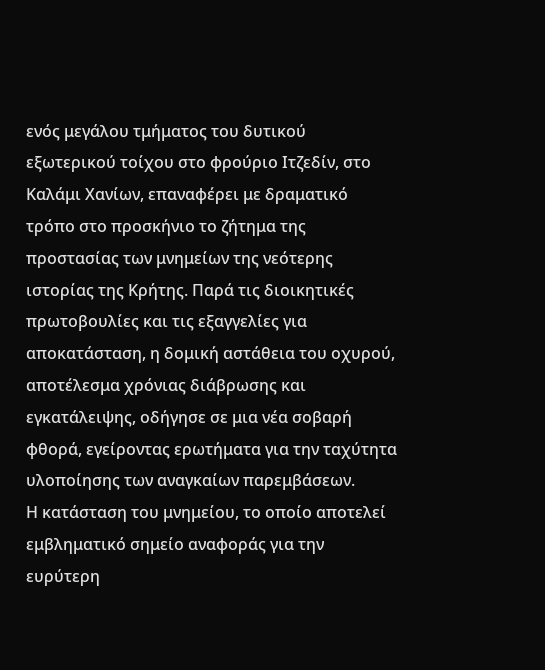ενός μεγάλου τμήματος του δυτικού εξωτερικού τοίχου στο φρούριο Ιτζεδίν, στο Καλάμι Χανίων, επαναφέρει με δραματικό τρόπο στο προσκήνιο το ζήτημα της προστασίας των μνημείων της νεότερης ιστορίας της Κρήτης. Παρά τις διοικητικές πρωτοβουλίες και τις εξαγγελίες για αποκατάσταση, η δομική αστάθεια του οχυρού, αποτέλεσμα χρόνιας διάβρωσης και εγκατάλειψης, οδήγησε σε μια νέα σοβαρή φθορά, εγείροντας ερωτήματα για την ταχύτητα υλοποίησης των αναγκαίων παρεμβάσεων.
Η κατάσταση του μνημείου, το οποίο αποτελεί εμβληματικό σημείο αναφοράς για την ευρύτερη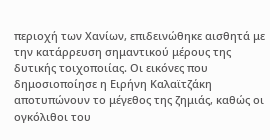περιοχή των Χανίων, επιδεινώθηκε αισθητά με την κατάρρευση σημαντικού μέρους της δυτικής τοιχοποιίας. Οι εικόνες που δημοσιοποίησε η Ειρήνη Καλαϊτζάκη αποτυπώνουν το μέγεθος της ζημιάς, καθώς οι ογκόλιθοι του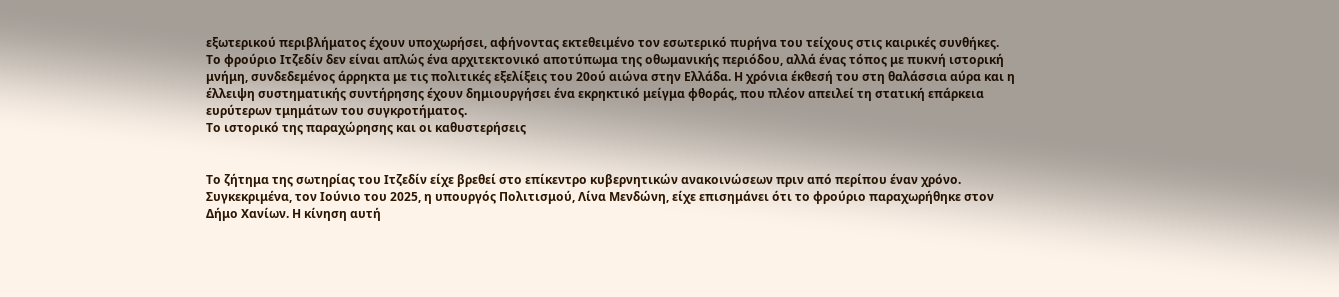εξωτερικού περιβλήματος έχουν υποχωρήσει, αφήνοντας εκτεθειμένο τον εσωτερικό πυρήνα του τείχους στις καιρικές συνθήκες.
Το φρούριο Ιτζεδίν δεν είναι απλώς ένα αρχιτεκτονικό αποτύπωμα της οθωμανικής περιόδου, αλλά ένας τόπος με πυκνή ιστορική μνήμη, συνδεδεμένος άρρηκτα με τις πολιτικές εξελίξεις του 20ού αιώνα στην Ελλάδα. Η χρόνια έκθεσή του στη θαλάσσια αύρα και η έλλειψη συστηματικής συντήρησης έχουν δημιουργήσει ένα εκρηκτικό μείγμα φθοράς, που πλέον απειλεί τη στατική επάρκεια ευρύτερων τμημάτων του συγκροτήματος.
Το ιστορικό της παραχώρησης και οι καθυστερήσεις


Το ζήτημα της σωτηρίας του Ιτζεδίν είχε βρεθεί στο επίκεντρο κυβερνητικών ανακοινώσεων πριν από περίπου έναν χρόνο. Συγκεκριμένα, τον Ιούνιο του 2025, η υπουργός Πολιτισμού, Λίνα Μενδώνη, είχε επισημάνει ότι το φρούριο παραχωρήθηκε στον Δήμο Χανίων. Η κίνηση αυτή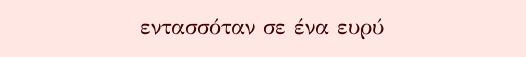εντασσόταν σε ένα ευρύ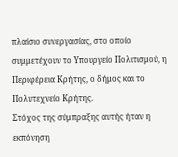πλαίσιο συνεργασίας, στο οποίο συμμετέχουν το Υπουργείο Πολιτισμού, η Περιφέρεια Κρήτης, ο δήμος και το Πολυτεχνείο Κρήτης.
Στόχος της σύμπραξης αυτής ήταν η εκπόνηση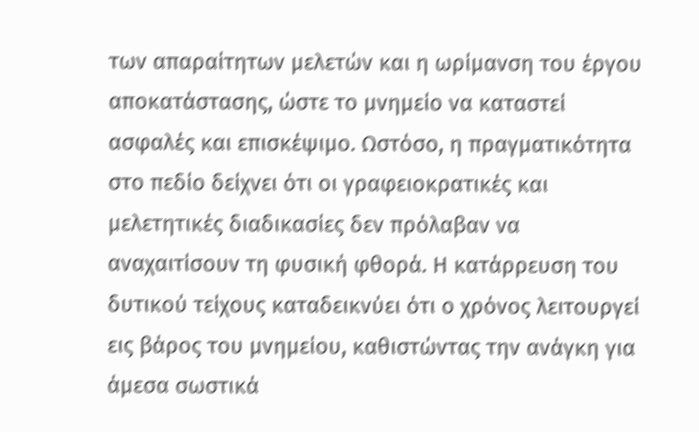των απαραίτητων μελετών και η ωρίμανση του έργου αποκατάστασης, ώστε το μνημείο να καταστεί ασφαλές και επισκέψιμο. Ωστόσο, η πραγματικότητα στο πεδίο δείχνει ότι οι γραφειοκρατικές και μελετητικές διαδικασίες δεν πρόλαβαν να αναχαιτίσουν τη φυσική φθορά. Η κατάρρευση του δυτικού τείχους καταδεικνύει ότι ο χρόνος λειτουργεί εις βάρος του μνημείου, καθιστώντας την ανάγκη για άμεσα σωστικά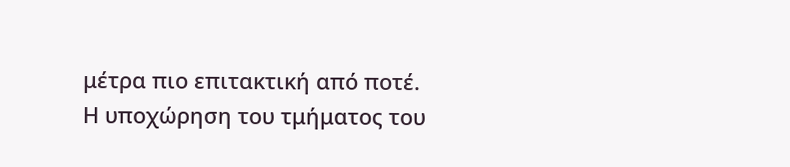μέτρα πιο επιτακτική από ποτέ.
Η υποχώρηση του τμήματος του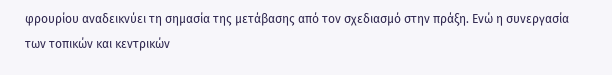φρουρίου αναδεικνύει τη σημασία της μετάβασης από τον σχεδιασμό στην πράξη. Ενώ η συνεργασία των τοπικών και κεντρικών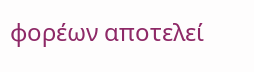φορέων αποτελεί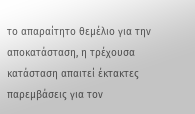το απαραίτητο θεμέλιο για την αποκατάσταση, η τρέχουσα κατάσταση απαιτεί έκτακτες παρεμβάσεις για τον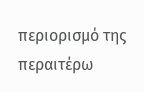περιορισμό της περαιτέρω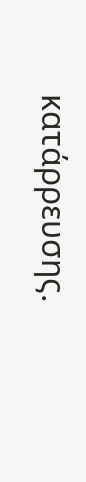κατάρρευσης.